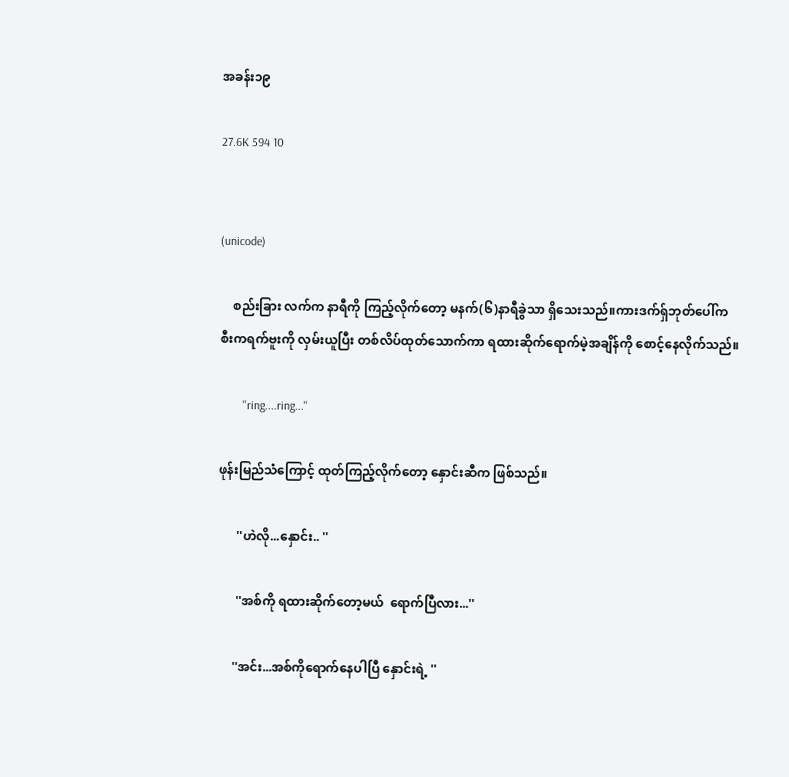အခန်း၁၉

27.6K 594 10


(unicode)

    စည်းခြား လက်က နာရီကို ကြည့်လိုက်တော့ မနက်(၆)နာရီခွဲသာ ရှိသေးသည်။ကားဒက်ရှ်ဘုတ်ပေါ်က စီးကရက်ဗူးကို လှမ်းယူပြီး တစ်လိပ်ထုတ်သောက်ကာ ရထားဆိုက်ရောက်မဲ့အချိန်ကို စောင့်နေလိုက်သည်။

        ''ring....ring...''

ဖုန်းမြည်သံကြောင့် ထုတ်ကြည့်လိုက်တော့ နှောင်းဆီက ဖြစ်သည်။

      ''ဟဲလို...နှောင်း.. ''

      ''အစ်ကို ရထားဆိုက်တော့မယ်  ရောက်ပြီလား...''

     ''အင်း...အစ်ကိုရောက်နေပါပြီ နှောင်းရဲ့ ''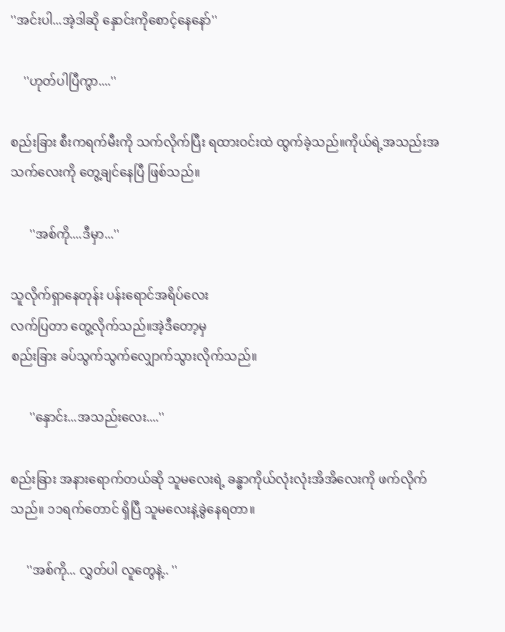''အင်းပါ...အဲ့ဒါဆို နှောင်းကိုစောင့်နေနော်''

    ''ဟုတ်ပါပြီကွာ....''

စည်းခြား စီးကရက်မီးကို သက်လိုက်ပြီး ရထားဝင်းထဲ ထွက်ခဲ့သည်။ကိုယ်ရဲ့အသည်းအသက်လေးကို တွေ့ချင်နေပြီ ဖြစ်သည်။

      ''အစ်ကို....ဒီမှာ...''

သူလိုက်ရှာနေတုန်း ပန်းရောင်အရိပ်လေး
လက်ပြတာ တွေ့လိုက်သည်။အဲ့ဒီတော့မှ
စည်းခြား ခပ်သွက်သွက်လျှောက်သွားလိုက်သည်။

      ''နှောင်း...အသည်းလေး....''

စည်းခြား အနားရောက်တယ်ဆို သူမလေးရဲ့ ခန္ဓာကိုယ်လုံးလုံးအိအိလေးကို ဖက်လိုက်သည်။ ၁၁ရက်တောင် ရှိပြီ သူမလေးနဲ့ခွဲနေရတာ။

     ''အစ်ကို... လွှတ်ပါ လူတွေနဲ့.. ''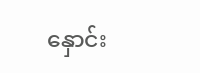နှောင်း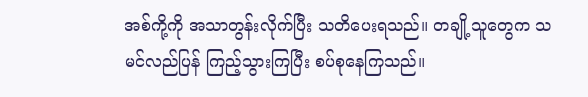အစ်ကို့ကို အသာတွန်းလိုက်ပြီး သတိပေးရသည်။ တချို့သူတွေက သမင်လည်ပြန် ကြည့်သွားကြပြီး စပ်စုနေကြသည်။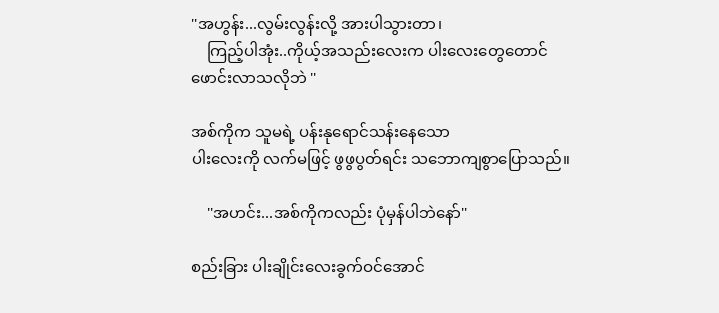''အဟွန်း...လွမ်းလွန်းလို့ အားပါသွားတာ၊
    ကြည့်ပါအုံး..ကိုယ့်အသည်းလေးက ပါးလေးတွေတောင် ဖောင်းလာသလိုဘဲ ''

အစ်ကိုက သူမရဲ့ ပန်းနုရောင်သန်းနေသော
ပါးလေးကို လက်မဖြင့် ဖွဖွပွတ်ရင်း သဘောကျစွာပြောသည်။

    ''အဟင်း...အစ်ကိုကလည်း ပုံမှန်ပါဘဲနော်''

စည်းခြား ပါးချိုင်းလေးခွက်ဝင်အောင်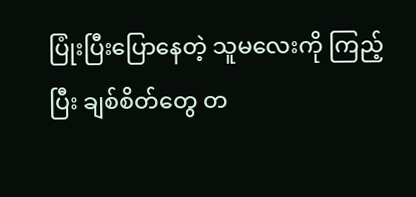ပြုံးပြီးပြောနေတဲ့ သူမလေးကို ကြည့်ပြီး ချစ်စိတ်တွေ တ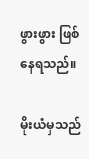ဖွားဖွား ဖြစ်နေရသည်။

မိုးယံမှသည်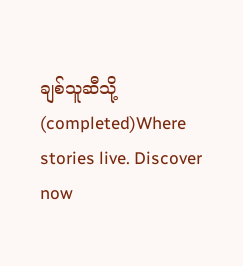ချစ်သူဆီသို့(completed)Where stories live. Discover now